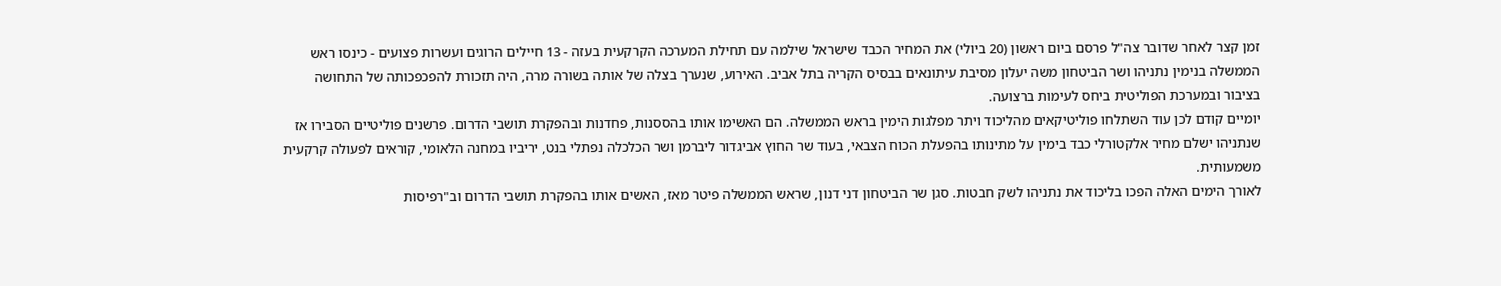זמן קצר לאחר שדובר צה"ל פרסם ביום ראשון (20 ביולי) את המחיר הכבד שישראל שילמה עם תחילת המערכה הקרקעית בעזה - 13 חיילים הרוגים ועשרות פצועים - כינסו ראש הממשלה בנימין נתניהו ושר הביטחון משה יעלון מסיבת עיתונאים בבסיס הקריה בתל אביב. האירוע, שנערך בצלה של אותה בשורה מרה, היה תזכורת להפכפכותה של התחושה בציבור ובמערכת הפוליטית ביחס לעימות ברצועה.
יומיים קודם לכן עוד השתלחו פוליטיקאים מהליכוד ויתר מפלגות הימין בראש הממשלה. הם האשימו אותו בהססנות, פחדנות ובהפקרת תושבי הדרום. פרשנים פוליטיים הסבירו אז שנתניהו ישלם מחיר אלקטורלי כבד בימין על מתינותו בהפעלת הכוח הצבאי, בעוד שר החוץ אביגדור ליברמן ושר הכלכלה נפתלי בנט, יריביו במחנה הלאומי, קוראים לפעולה קרקעית משמעותית.
לאורך הימים האלה הפכו בליכוד את נתניהו לשק חבטות. סגן שר הביטחון דני דנון, שראש הממשלה פיטר מאז, האשים אותו בהפקרת תושבי הדרום וב"רפיסות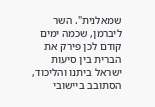שמאלנית". השר ליברמן, שכמה ימים קודם לכן פירק את הברית בין סיעות ישראל ביתנו והליכוד, הסתובב ביישובי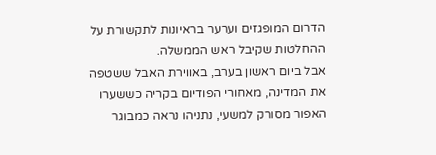הדרום המופגזים וערער בראיונות לתקשורת על ההחלטות שקיבל ראש הממשלה.
אבל ביום ראשון בערב, באווירת האבל ששטפה את המדינה, מאחורי הפודיום בקריה כששערו האפור מסורק למשעי, נתניהו נראה כמבוגר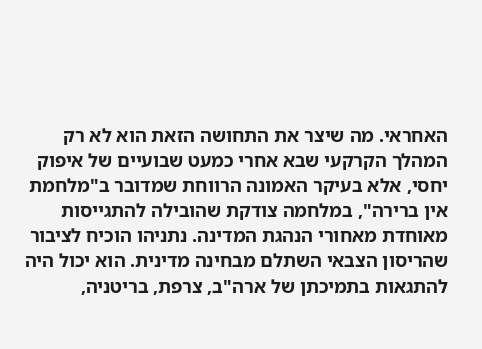האחראי. מה שיצר את התחושה הזאת הוא לא רק המהלך הקרקעי שבא אחרי כמעט שבועיים של איפוק יחסי, אלא בעיקר האמונה הרווחת שמדובר ב"מלחמת אין ברירה", במלחמה צודקת שהובילה להתגייסות מאוחדת מאחורי הנהגת המדינה. נתניהו הוכיח לציבור שהריסון הצבאי השתלם מבחינה מדינית. הוא יכול היה להתגאות בתמיכתן של ארה"ב, צרפת, בריטניה,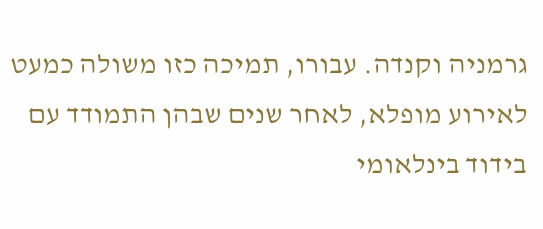גרמניה וקנדה. עבורו, תמיכה כזו משולה כמעט לאירוע מופלא, לאחר שנים שבהן התמודד עם בידוד בינלאומי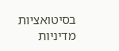בסיטואציות מדיניות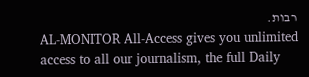רבות.
AL-MONITOR All-Access gives you unlimited access to all our journalism, the full Daily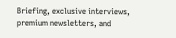Briefing, exclusive interviews, premium newsletters, and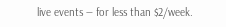live events — for less than $2/week.